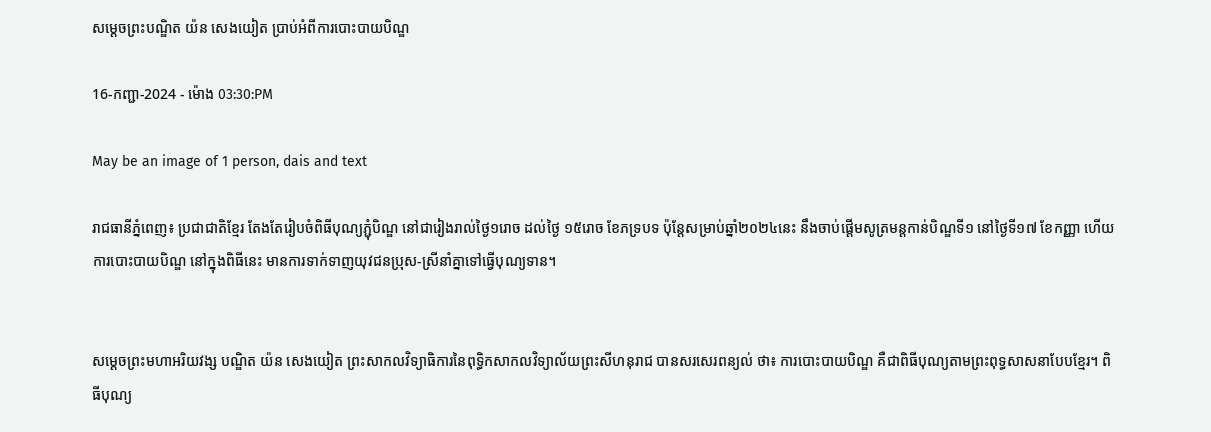សម្ដេចព្រះបណ្ឌិត យ៉ន សេងយៀត ប្រាប់អំពីការបោះបាយបិណ្ឌ

16-កញ្ជា-2024 - ម៉ោង 03:30:PM

May be an image of 1 person, dais and text

រាជធានីភ្នំពេញ៖ ប្រជាជាតិខ្មែរ តែងតែរៀបចំពិធីបុណ្យភ្ជុំបិណ្ឌ នៅជារៀងរាល់ថ្ងៃ១រោច ដល់ថ្ងៃ ១៥រោច ខែភទ្របទ ប៉ុន្ដែសម្រាប់ឆ្នាំ២០២៤នេះ នឹងចាប់ផ្ដើមសូត្រមន្ដកាន់បិណ្ឌទី១ នៅថ្ងៃទី១៧ ខែកញ្ញា ហើយការបោះបាយបិណ្ឌ នៅក្នុងពិធីនេះ មានការទាក់ទាញយុវជនប្រុស-ស្រីនាំគ្នាទៅធ្វើបុណ្យទាន។


សម្តេចព្រះមហាអរិយវង្ស បណ្ឌិត យ៉ន សេងយៀត ព្រះសាកលវិទ្យាធិការនៃពុទ្ធិកសាកលវិទ្យាល័យព្រះសីហនុរាជ បានសរសេរពន្យល់ ថា៖ ការបោះបាយបិណ្ឌ គឺជាពិធីបុណ្យតាមព្រះពុទ្ធសាសនាបែបខ្មែរ។ ពិធីបុណ្យ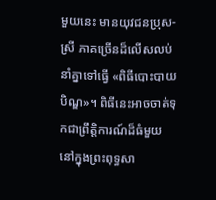មួយនេះ មានយុវជនប្រុស-ស្រី ភាគច្រើនដ៏លើសលប់ នាំគ្នាទៅធ្វើ «ពិធីបោះបាយបិណ្ឌ»។ ពិធីនេះអាចចាត់ទុកជាព្រឹត្តិការណ៍ដ៏ធំមួយ នៅក្នុងព្រះពុទ្ធសា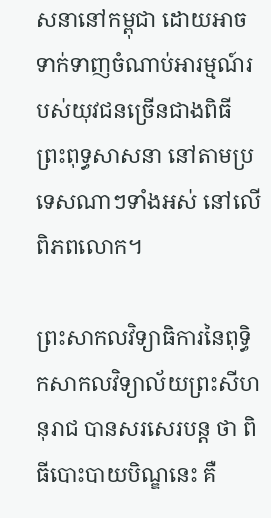សនានៅកម្ពុជា ដោយអាចទាក់ទាញចំណាប់អារម្មណ៍របស់យុវជនច្រើនជាងពិធីព្រះពុទ្ធសាសនា នៅតាមប្រទេសណាៗទាំងអស់ នៅលើពិភពលោក។

ព្រះសាកលវិទ្យាធិការនៃពុទ្ធិកសាកលវិទ្យាល័យព្រះសីហនុរាជ បានសរសេរបន្ដ ថា ពិធីបោះបាយបិណ្ឌនេះ គឺ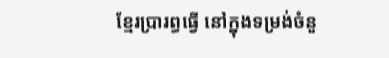ខ្មែរប្រារព្ធធ្វើ នៅក្នុងទម្រង់ចំនួ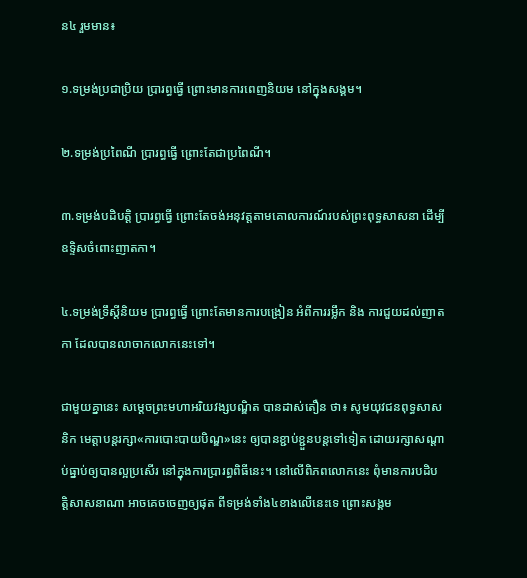ន៤ រួមមាន៖

១.ទម្រង់ប្រជាប្រិយ ប្រារព្ធធ្វើ ព្រោះមានការពេញនិយម នៅក្នុងសង្គម។

២.ទម្រង់ប្រពៃណី ប្រារព្ធធ្វើ ព្រោះតែជាប្រពៃណី។

៣.ទម្រង់បដិបត្តិ ប្រារព្ធធ្វើ ព្រោះតែចង់អនុវត្តតាមគោលការណ៍របស់ព្រះពុទ្ធសាសនា ដើម្បីឧទិ្ទសចំពោះញាតកា។

៤.ទម្រង់ទ្រឹស្ដីនិយម ប្រារព្ធធ្វើ ព្រោះតែមានការបង្រៀន អំពីការរម្លឹក និង ការជួយដល់ញាតកា ដែលបានលាចាកលោកនេះទៅ។

ជាមួយគ្នានេះ សម្ដេចព្រះមហាអរិយវង្សបណ្ឌិត បានដាស់តឿន ថា៖ សូមយុវជនពុទ្ធសាសនិក មេត្តាបន្តរក្សា«ការបោះបាយបិណ្ឌ»នេះ ឲ្យបានខ្ជាប់ខ្ជួនបន្តទៅទៀត ដោយរក្សាសណ្ដាប់ធ្នាប់ឲ្យបានល្អប្រសើរ នៅក្នុងការប្រារព្ធពិធីនេះ។ នៅលើពិភពលោកនេះ ពុំមានការបដិបត្តិសាសនាណា អាចគេចចេញឲ្យផុត ពីទម្រង់ទាំង៤ខាងលើនេះទេ ព្រោះសង្គម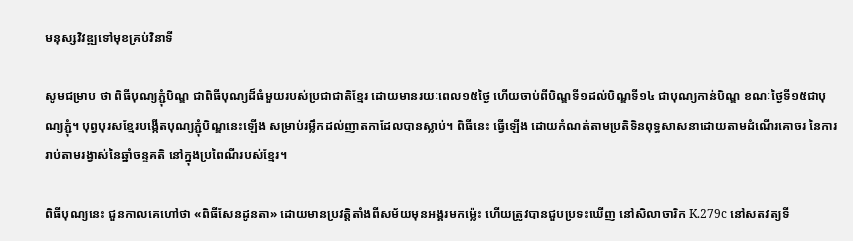មនុស្សវិវឌ្ឍទៅមុខគ្រប់វិនាទី

សូមជម្រាប ថា ពិធីបុណ្យភ្ជុំបិណ្ឌ ជាពិធីបុណ្យដ៏ធំមួយរបស់ប្រជាជាតិខ្មែរ ដោយមានរយៈពេល១៥ថ្ងៃ ហើយចាប់ពីបិណ្ឌទី១ដល់បិណ្ឌទី១៤ ជាបុណ្យកាន់បិណ្ឌ ខណៈថ្ងៃទី១៥ជាបុណ្យភ្ជុំ។ បុព្វបុរសខ្មែរបង្កើតបុណ្យភ្ជុំបិណ្ឌនេះឡើង សម្រាប់រម្លឹកដល់ញាតកាដែលបានស្លាប់។ ពិធីនេះ ធ្វើឡើង ដោយកំណត់តាមប្រតិទិនពុទ្ធសាសនាដោយតាមដំណើរគោចរ នៃការរាប់តាមរង្វាស់នៃឆ្នាំចន្ទគតិ នៅក្នុងប្រពៃណីរបស់ខ្មែរ។

ពិធីបុណ្យនេះ ជួនកាលគេហៅថា «ពិធីសែនដូនតា» ដោយមានប្រវត្តិតាំងពីសម័យមុនអង្គរមកម៉្លេះ ហើយត្រូវបានជួបប្រទះឃើញ នៅសិលាចារិក K.279c នៅសតវត្យទី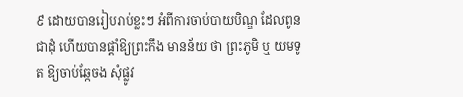៩ ដោយបានរៀបរាប់ខ្លះៗ អំពីការចាប់បាយបិណ្ឌ ដែលពូនជាដុំ ហើយបានផ្ដាំឱ្យព្រះកឹង មានន័យ ថា ព្រះភូមិ ឬ យមទូត ឱ្យចាប់ឆ្កែចង សុំផ្លូវ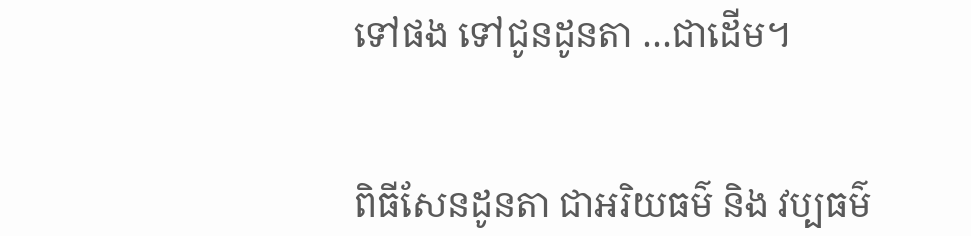ទៅផង ទៅជូនដូនតា …ជាដើម។


ពិធីសែនដូនតា ជាអរិយធម៌ និង វប្បធម៌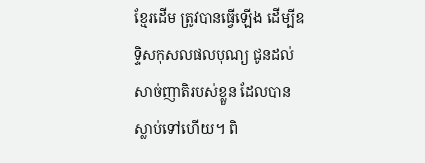ខ្មែរដើម ត្រូវបានធ្វើឡើង ដើម្បីឧទ្ទិសកុសលផលបុណ្យ ជូនដល់សាច់ញាតិរបស់ខ្លួន ដែលបានស្លាប់ទៅហើយ។ ពិ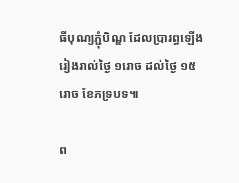ធីបុណ្យភ្ជុំបិណ្ឌ ដែលប្រារព្ធឡើងរៀងរាល់ថ្ងៃ ១រោច ដល់ថ្ងៃ ១៥រោច ខែភទ្របទ៕

ព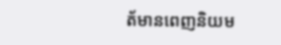ត័មានពេញនិយម